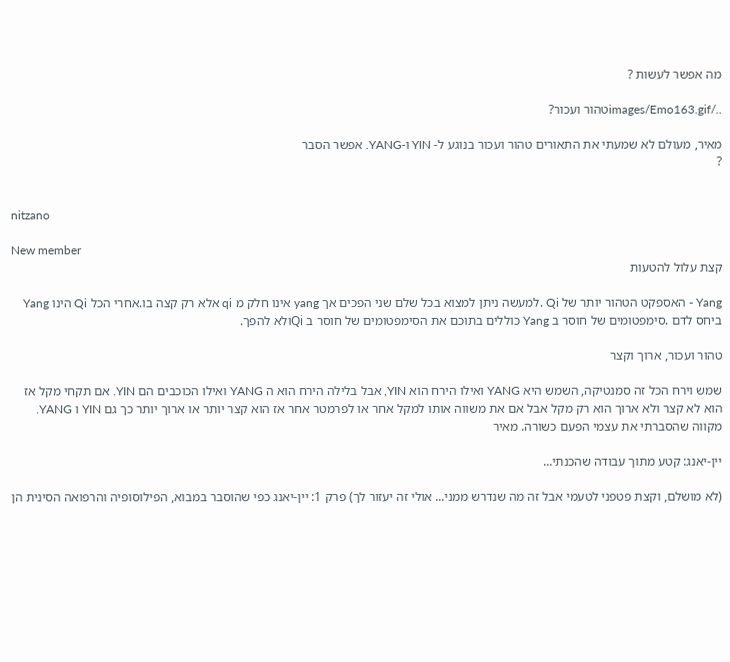מה אפשר לעשות ?

../images/Emo163.gifטהור ועכור?

מאיר, מעולם לא שמעתי את התאורים טהור ועכור בנוגע ל- YIN ו-YANG. אפשר הסבר
?


nitzano

New member
קצת עלול להטעות

Yang - האספקט הטהור יותר של Qi .למעשה ניתן למצוא בכל שלם שני הפכים אך yang אינו חלק מ qi אלא רק קצה בו.אחרי הכל Qi הינו Yang ביחס לדם .סימפטומים של חוסר ב Yang כוללים בתוכם את הסימפטומים של חוסר ב Qiולא להפך.

טהור ועכור, ארוך וקצר

שמש וירח הכל זה סמנטיקה, השמש היא YANG ואילו הירח הוא YIN, אבל בלילה הירח הוא ה YANG ואילו הכוכבים הם YIN. אם תקחי מקל אז הוא לא קצר ולא ארוך הוא רק מקל אבל אם את משווה אותו למקל אחר או לפרמטר אחר אז הוא קצר יותר או ארוך יותר כך גם YIN ו YANG. מקווה שהסברתי את עצמי הפעם כשורה. מאיר

יין-יאנג: קטע מתוך עבודה שהכנתי...

(לא מושלם, וקצת פטפני לטעמי אבל זה מה שנדרש ממני... אולי זה יעזור לך) פרק 1: יין-יאנג כפי שהוסבר במבוא, הפילוסופיה והרפואה הסינית הן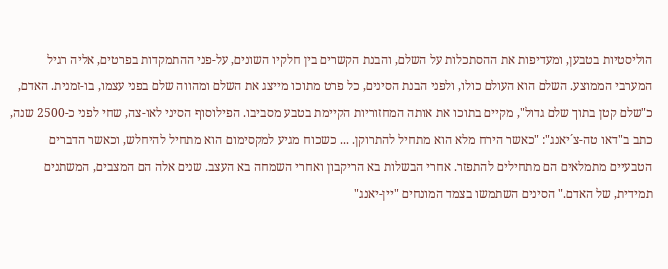הוליסטיות בטבען, ומעדיפות את ההסתכלות על השלם, והבנת הקשרים בין חלקיו השונים, על-פני ההתמקדות בפרטים, אליה רגיל המערבי הממוצע. השלם הוא העולם כולו, ולפני הבנת הסינים, כל פרט מתוכו מייצג את השלם ומהווה שלם בפני עצמו, בו-זמנית. האדם, כ"שלם קטן בתוך שלם גדול", מקיים בתוכו את אותה המחזוריות הקיימת בטבע מסביבו. הפילוסוף הסיני לאו-צה, שחי לפני כ-2500 שנה, כתב ב"דאו טה-צ´יאנג": "כאשר הירח מלא הוא מתחיל להתרוקן. ... כשכוח מגיע למקסימום הוא מתחיל להיחלש, וכאשר הדברים הטבעיים מתמלאים הם מתחילים להתפזר. אחרי הבשלות בא הריקבון ואחרי השמחה בא העצב. שנים אלה הם המצבים, המשתנים תמידית, של האדם." הסינים השתמשו בצמד המונחים "יין-יאנג"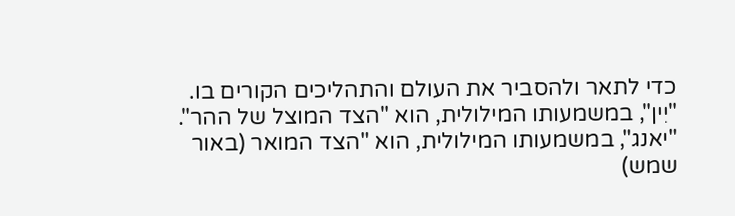כדי לתאר ולהסביר את העולם והתהליכים הקורים בו. "יִין", במשמעותו המילולית, הוא "הצד המוצל של ההר". "יאנג", במשמעותו המילולית, הוא "הצד המואר (באור שמש)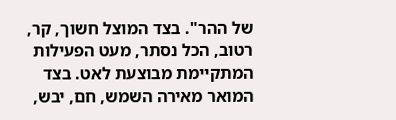של ההר". בצד המוצל חשוך, קר, רטוב, הכל נסתר, מעט הפעילות המתקיימת מבוצעת לאט. בצד המואר מאירה השמש, חם, יבש,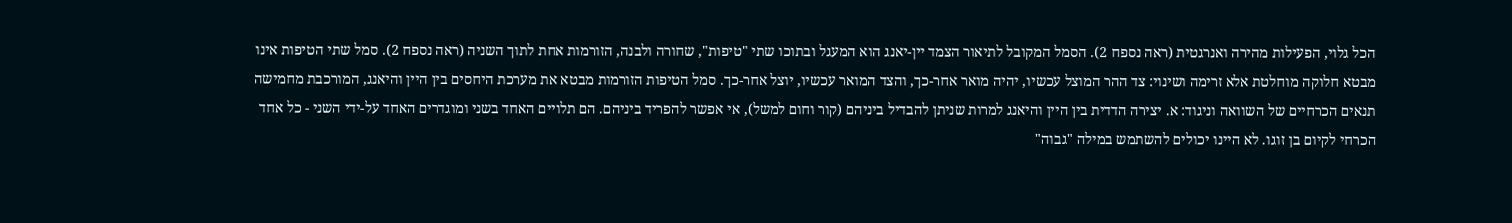הכל גלוי, הפעילות מהירה ואנרגטית (ראה נספח 2). הסמל המקובל לתיאור הצמד יין-יאנג הוא המעגל ובתוכו שתי "טיפות", שחורה ולבנה, הזורמות אחת לתוך השניה (ראה נספח 2). סמל שתי הטיפות אינו מבטא חלוקה מוחלטת אלא זרימה ושינוי: צד ההר המוצל עכשיו, יהיה מואר אחר-כך, והצד המואר עכשיו, יוצל אחר-כך. סמל הטיפות הזורמות מבטא את מערכת היחסים בין היין והיאנג, המורכבת מחמישה תנאים הכרחיים של השוואה וניגוד: א. יצירה הדדית בין היין והיאנג למרות שניתן להבדיל ביניהם (קור וחום למשל), אי אפשר להפריד ביניהם. הם תלויים האחד בשני ומוגדרים האחד על-ידי השני - כל אחד הכרחי לקיום בן זוגו. לא היינו יכולים להשתמש במילה "גבוה"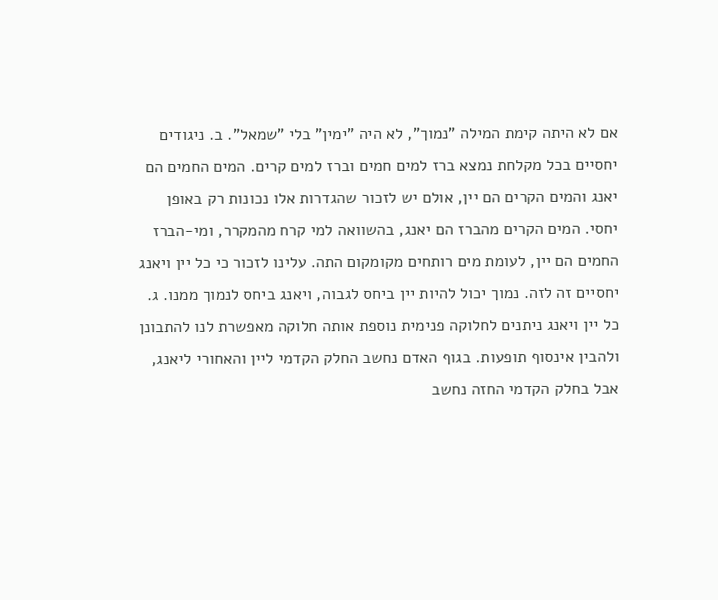אם לא היתה קימת המילה "נמוך", לא היה "ימין" בלי "שמאל". ב. ניגודים יחסיים בכל מקלחת נמצא ברז למים חמים וברז למים קרים. המים החמים הם יאנג והמים הקרים הם יין, אולם יש לזכור שהגדרות אלו נכונות רק באופן יחסי. המים הקרים מהברז הם יאנג, בהשוואה למי קרח מהמקרר, ומי-הברז החמים הם יין, לעומת מים רותחים מקומקום התה. עלינו לזכור כי כל יין ויאנג יחסיים זה לזה. נמוך יכול להיות יין ביחס לגבוה, ויאנג ביחס לנמוך ממנו. ג. כל יין ויאנג ניתנים לחלוקה פנימית נוספת אותה חלוקה מאפשרת לנו להתבונן ולהבין אינסוף תופעות. בגוף האדם נחשב החלק הקדמי ליין והאחורי ליאנג, אבל בחלק הקדמי החזה נחשב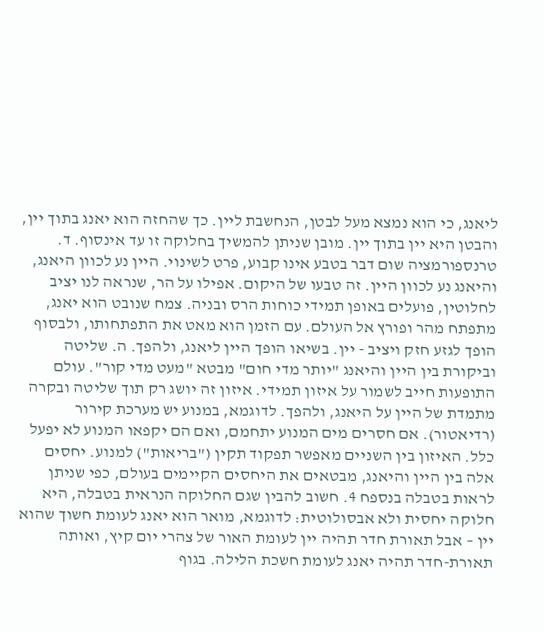ליאנג, כי הוא נמצא מעל לבטן, הנחשבת ליין. כך שהחזה הוא יאנג בתוך יין, והבטן היא יין בתוך יין. מובן שניתן להמשיך בחלוקה זו עד אינסוף. ד. טרנספורמציה שום דבר בטבע אינו קבוע, פרט לשינוי. היין נע לכוון היאנג, והיאנג נע לכוון היין. זה טבעו של היקום. אפילו על הר, שנראה לנו יציב לחלוטין, פועלים באופן תמידי כוחות הרס ובניה. צמח שנובט הוא יאנג, מתפתח מהר ופורץ אל העולם. עם הזמן הוא מאט את התפתחותו, ולבסוף הופך לגזע חזק ויציב - יין. בשיאו הופך היין ליאנג, ולהפך. ה. שליטה וביקורת בין היין והיאנג "יותר מדי חום" מבטא "מעט מדי קור". עולם התופעות חייב לשמור על איזון תמידי. איזון זה יושג רק תוך שליטה ובקרה מתמדת של היין על היאנג, ולהפך. לדוגמא, במנוע יש מערכת קירור (רדיאטור). אם חסרים מים המנוע יתחמם, ואם הם יקפאו המנוע לא יפעל כלל. האיזון בין השניים מאפשר תפקוד תקין ("בריאות") למנוע. יחסים אלה בין היין והיאנג, מבטאים את היחסים הקיימים בעולם, כפי שניתן לראות בטבלה בנספח 4. חשוב להבין שגם החלוקה הנראית בטבלה, היא חלוקה יחסית ולא אבסולוטית: לדוגמא, מואר הוא יאנג לעומת חשוך שהוא יין – אבל תאורת חדר תהיה יין לעומת האור של צהרי יום קיץ, ואותה תאורת-חדר תהיה יאנג לעומת חשכת הלילה. בגוף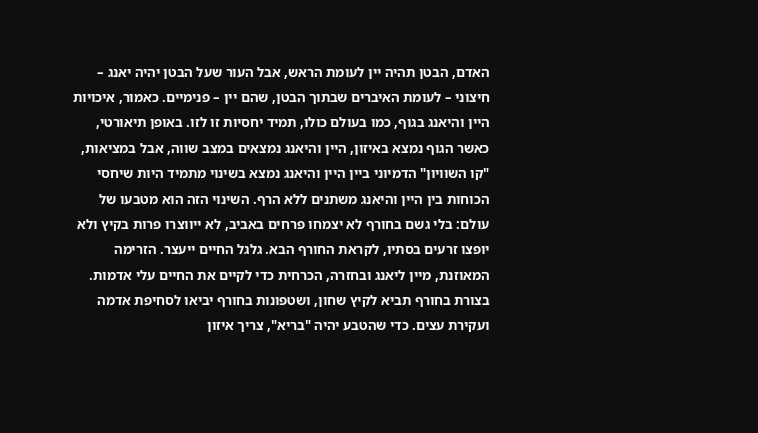האדם, הבטן תהיה יין לעומת הראש, אבל העור שעל הבטן יהיה יאנג – חיצוני – לעומת האיברים שבתוך הבטן, שהם יין – פנימיים. כאמור, איכויות היין והיאנג בגוף, כמו בעולם כולו, תמיד יחסיות זו לזו. באופן תיאורטי, כאשר הגוף נמצא באיזון, היין והיאנג נמצאים במצב שווה, אבל במציאות, "קו השוויון" הדמיוני ביין היין והיאנג נמצא בשינוי מתמיד היות שיחסי הכוחות בין היין והיאנג משתנים ללא הרף. השינוי הזה הוא מטבעו של עולם: בלי גשם בחורף לא יצמחו פרחים באביב, לא ייווצרו פרות בקיץ ולא יופצו זרעים בסתיו, לקראת החורף הבא. גלגל החיים ייעצר. הזרימה המאוזנת, מיין ליאנג ובחזרה, הכרחית כדי לקיים את החיים עלי אדמות. בצורת בחורף תביא לקיץ שחון, ושטפונות בחורף יביאו לסחיפת אדמה ועקירת עצים. כדי שהטבע יהיה "בריא", צריך איזון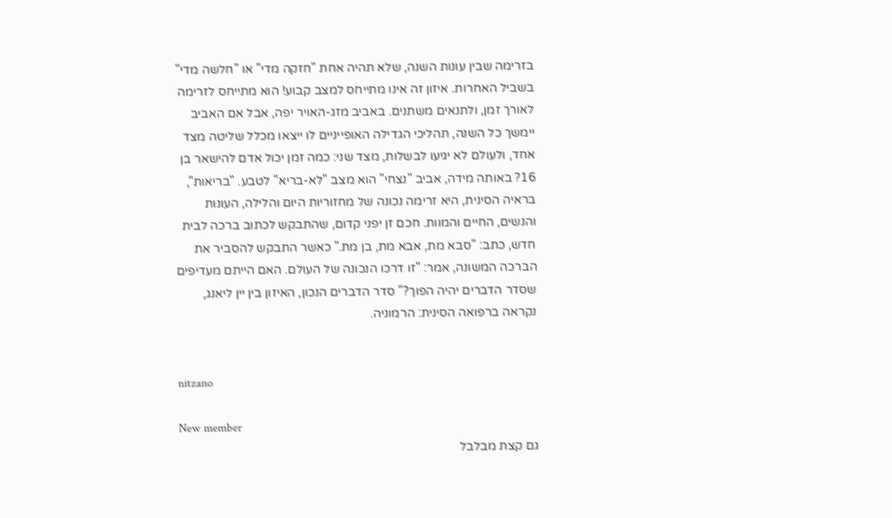בזרימה שבין עונות השנה, שלא תהיה אחת "חזקה מדי" או "חלשה מדי" בשביל האחרות. איזון זה אינו מתייחס למצב קבוע! הוא מתייחס לזרימה לאורך זמן, ולתנאים משתנים. באביב מזג-האויר יפה, אבל אם האביב יימשך כל השנה, תהליכי הגדילה האופייניים לו ייצאו מכלל שליטה מצד אחד, ולעולם לא יגיעו לבשלות, מצד שני: כמה זמן יכול אדם להישאר בן 16? באותה מידה, אביב "נצחי" הוא מצב "לא-בריא" לטבע. "בריאות", בראיה הסינית, היא זרימה נכונה של מחזוריות היום והלילה, העונות והנשים, החיים והמוות. חכם זן יפני קדום, שהתבקש לכתוב ברכה לבית חדש, כתב: "סבא מת, אבא מת, בן מת." כאשר התבקש להסביר את הברכה המשונה, אמר: "זו דרכו הנכונה של העולם. האם הייתם מעדיפים שסדר הדברים יהיה הפוך?" סדר הדברים הנכון, האיזון בין יין ליאנג, נקראה ברפואה הסינית: הרמוניה.


nitzano

New member
גם קצת מבלבל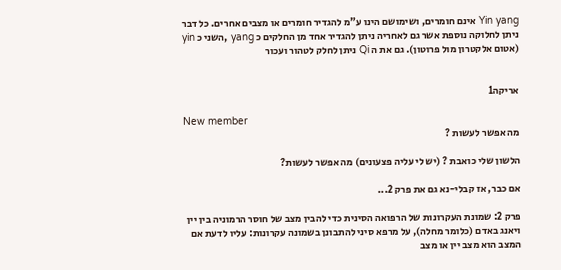Yin yang אינם חומרים, ושימושם הינו ע"מ להגדיר חומרים או מצבים אחרים. כל דבר ניתן לחלוקה נוספת אשר גם לאחריה ניתן להגדיר אחד מן החלקים כ yang ,השני כ yin (אטום אלקטרון מול פרוטון). גם את ה Qi ניתן לחלק לטהור ועכור


אריקה1

New member
מה אפשר לעשות ?

הלשון שלי כואבת ? (יש לי עליה פצעונים) מה אפשר לעשות?

אם כבר, אז קבלי-נא גם את פרק 2...

פרק 2: שמונת העקרונות של הרפואה הסינית כדי להבין מצב של חוסר הרמוניה בין יין ויאנג באדם (כלומר מחלה), על מרפא סיני להתבונן בשמונה עקרונות: עליו לדעת אם המצב הוא מצב יין או מצב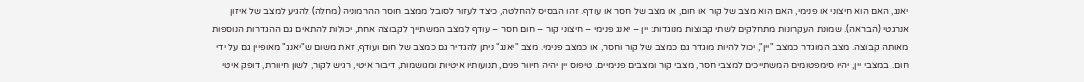יאנג, האם הוא חיצוני או פנימי, האם הוא מצב של קור או חום, או מצב של חסר או עודף. זהו הבסיס להחלטה, כיצד לעזור לסובל ממצב חוסר ההרמוניה (מחלה) להגיע למצב של איזון אנרגטי (הבראה). שמונת העקרונות מתחלקים לשתי קבוצות מנוגדות: יין – יאנג פנימי – חיצוני קור – חום חסר – עודף למצב המשתייך לקבוצה אחת, יכולות להתאים גם ההגדרות הנוספות מאותה קבוצה. מצב המוגדר כמצב "יין", יכול להיות מוגדר גם כמצב של קור וחסר, או כמצב פנימי. מצב "יאנג" ניתן להגדיר גם כמצב של חום ועודף, זאת משום ש"יאנג" מאופיין גם על ידי חום. במצבי יין, יהיו סימפטומים המשתייכים למצבי חסר, מצבי קור ומצבים פנימיים. טיפוס יין יהיה חיוור פנים, תנועותיו איטיות ומגושמות, דיבור איטי, רגיש לקור, לשון חיוורת, דופק איטי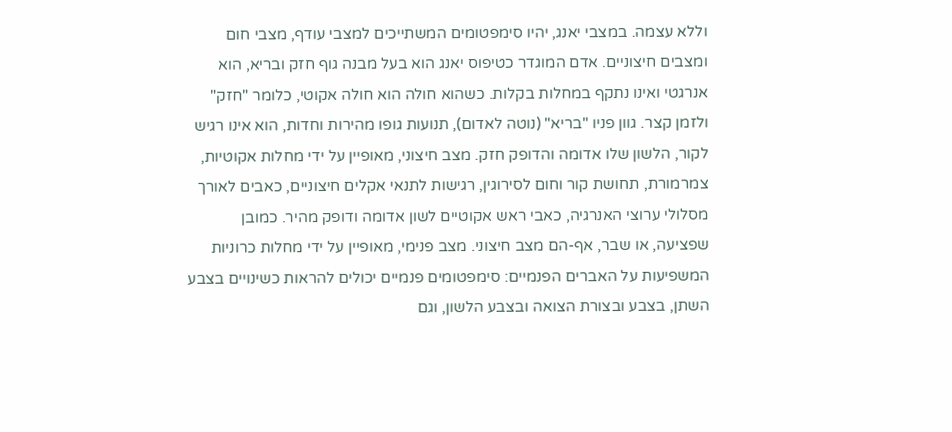וללא עצמה. במצבי יאנג, יהיו סימפטומים המשתייכים למצבי עודף, מצבי חום ומצבים חיצוניים. אדם המוגדר כטיפוס יאנג הוא בעל מבנה גוף חזק ובריא, הוא אנרגטי ואינו נתקף במחלות בקלות. כשהוא חולה הוא חולה אקוטי, כלומר "חזק" ולזמן קצר. גוון פניו "בריא" (נוטה לאדום), תנועות גופו מהירות וחדות, הוא אינו רגיש לקור, הלשון שלו אדומה והדופק חזק. מצב חיצוני, מאופיין על ידי מחלות אקוטיות, צמרמורת, תחושת קור וחום לסירוגין, רגישות לתנאי אקלים חיצוניים, כאבים לאורך מסלולי ערוצי האנרגיה, כאבי ראש אקוטיים לשון אדומה ודופק מהיר. כמובן שפציעה, או שבר, אף-הם מצב חיצוני. מצב פנימי, מאופיין על ידי מחלות כרוניות המשפיעות על האברים הפנמיים: סימפטומים פנמיים יכולים להראות כשינויים בצבע השתן, בצבע ובצורת הצואה ובצבע הלשון, וגם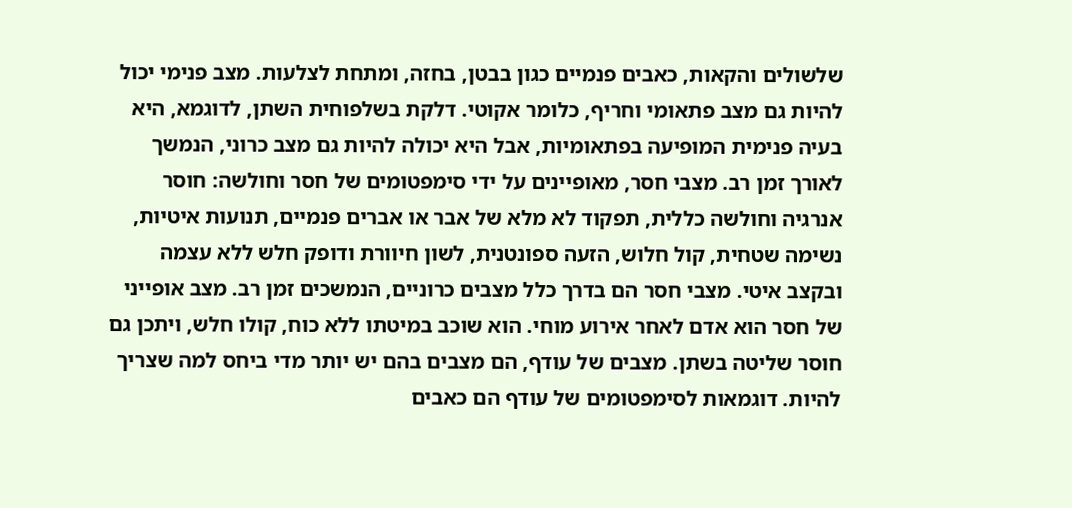שלשולים והקאות, כאבים פנמיים כגון בבטן, בחזה, ומתחת לצלעות. מצב פנימי יכול להיות גם מצב פתאומי וחריף, כלומר אקוטי. דלקת בשלפוחית השתן, לדוגמא, היא בעיה פנימית המופיעה בפתאומיות, אבל היא יכולה להיות גם מצב כרוני, הנמשך לאורך זמן רב. מצבי חסר, מאופיינים על ידי סימפטומים של חסר וחולשה: חוסר אנרגיה וחולשה כללית, תפקוד לא מלא של אבר או אברים פנמיים, תנועות איטיות, נשימה שטחית, קול חלוש, הזעה ספונטנית, לשון חיוורת ודופק חלש ללא עצמה ובקצב איטי. מצבי חסר הם בדרך כלל מצבים כרוניים, הנמשכים זמן רב. מצב אופייני של חסר הוא אדם לאחר אירוע מוחי. הוא שוכב במיטתו ללא כוח, קולו חלש, ויתכן גם חוסר שליטה בשתן. מצבים של עודף, הם מצבים בהם יש יותר מדי ביחס למה שצריך להיות. דוגמאות לסימפטומים של עודף הם כאבים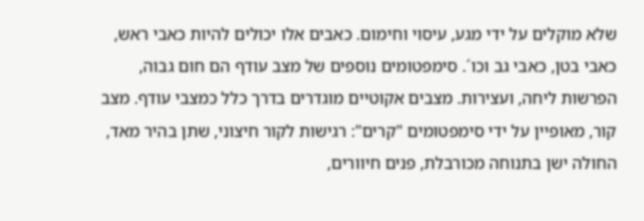שלא מוקלים על ידי מגע, עיסוי וחימום. כאבים אלו יכולים להיות כאבי ראש, כאבי בטן, כאבי גב וכו´. סימפטומים נוספים של מצב עודף הם חום גבוה, הפרשות ליחה, ועצירות. מצבים אקוטיים מוגדרים בדרך כלל כמצבי עודף. מצב קור, מאופיין על ידי סימפטומים "קרים": רגישות לקור חיצוני, שתן בהיר מאד, החולה ישן בתנוחה מכורבלת, פנים חיוורים,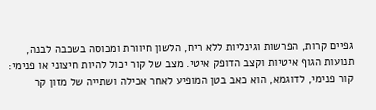גפיים קרות, הפרשות וגינליות ללא ריח, הלשון חיוורת ומכוסה בשכבה לבנה, תנועות הגוף איטיות וקצב הדופק איטי. מצב של קור יכול להיות חיצוני או פנימי: קור פנימי, לדוגמא, הוא כאב בטן המופיע לאחר אכילה ושתייה של מזון קר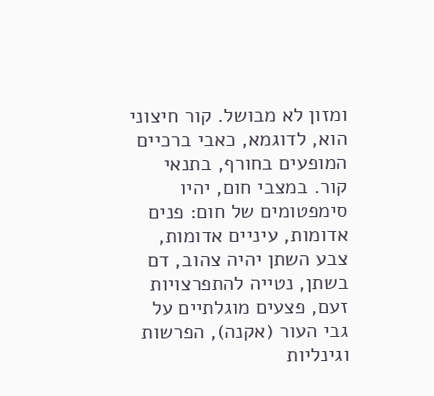ומזון לא מבושל. קור חיצוני הוא, לדוגמא, כאבי ברכיים המופעים בחורף, בתנאי קור. במצבי חום, יהיו סימפטומים של חום: פנים אדומות, עיניים אדומות, צבע השתן יהיה צהוב, דם בשתן, נטייה להתפרצויות זעם, פצעים מוגלתיים על גבי העור (אקנה), הפרשות וגינליות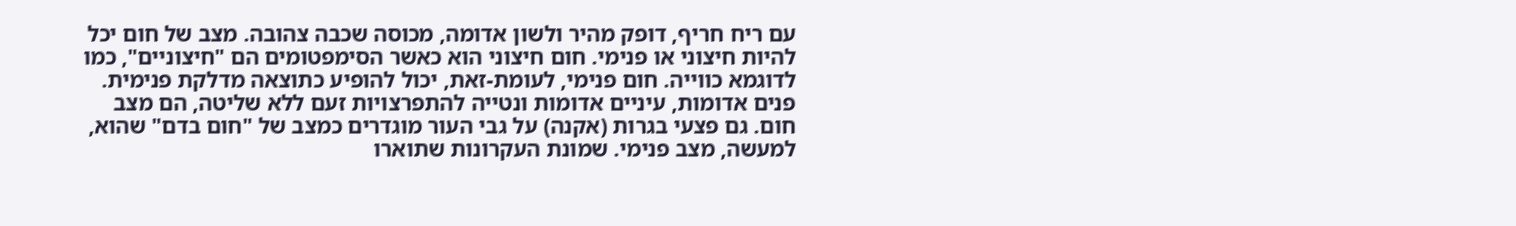עם ריח חריף, דופק מהיר ולשון אדומה, מכוסה שכבה צהובה. מצב של חום יכל להיות חיצוני או פנימי. חום חיצוני הוא כאשר הסימפטומים הם "חיצוניים", כמו לדוגמא כווייה. חום פנימי, לעומת-זאת, יכול להופיע כתוצאה מדלקת פנימית. פנים אדומות, עיניים אדומות ונטייה להתפרצויות זעם ללא שליטה, הם מצב חום. גם פצעי בגרות (אקנה) על גבי העור מוגדרים כמצב של "חום בדם" שהוא, למעשה, מצב פנימי. שמונת העקרונות שתוארו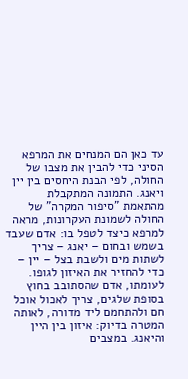עד כאן הם המנחים את המרפא הסיני כדי להבין את מצבו של החולה, לפי הבנת היחסים בין יין ויאנג. התמונה המתקבלת מהתאמת "סיפור המקרה" של החולה לשמונת העקרונות, מראה למרפא כיצד לטפל בו: אדם שעבד בשמש ובחום – יאנג – צריך לשתות מים ולשבת בצל – יין – כדי להחזיר את האיזון לגופו. לעומתו, אדם שהסתובב בחוץ בסופת שלגים, צריך לאכול אוכל חם ולהתחמם ליד מדורה, לאותה המטרה בדיוק: איזון בין היין והיאנג. במצבים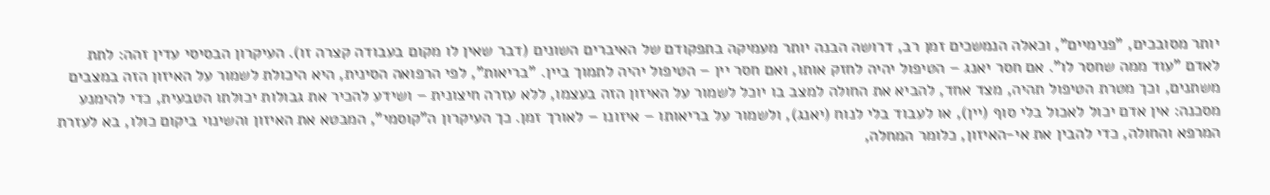יותר מסובכים, "פנימיים", וכאלה הנמשכים זמן רב, דרושה הבנה יותר מעמיקה בתפקודם של האיברים השונים (דבר שאין לו מקום בעבודה קצרה זו). העיקרון הבסיסי עדין זהה: לתת לאדם "עוד ממה שחסר לו". אם חסר יאנג – הטיפול יהיה לחזק אותו, ואם חסר יין – הטיפול יהיה לתמוך ביין. "בריאות", לפי הרפואה הסינית, היא היכולת לשמור על האיזון הזה במצבים משתנים, וכך מטרת הטיפול תהיה, מצד אחד, להביא את החולה למצב בו יוכל לשמור על האיזון הזה בעצמו, ללא עזרה חיצונית – ושידע להכיר את גבולות יכולתו הטבעית, כדי להימנע מסכנה: אין אדם יכול לאכול בלי סוף (יין), או לעבוד בלי לנוח (יאנג), ולשמור על בריאותו – איזונו – לאורך זמן. כך העיקרון ה"קוסמי", המבטא את האיזון והשינוי ביקום כולו, בא לעזרת המרפא והחולה, כדי להבין את אי-האיזון, כלומר המחלה,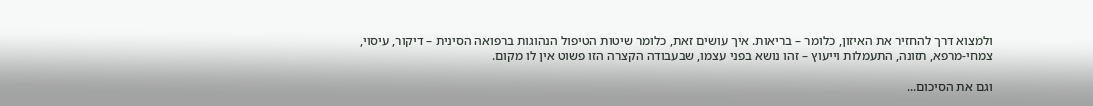ולמצוא דרך להחזיר את האיזון, כלומר – בריאות. איך עושים זאת, כלומר שיטות הטיפול הנהוגות ברפואה הסינית – דיקור, עיסוי, צמחי-מרפא, תזונה, התעמלות וייעוץ – זהו נושא בפני עצמו, שבעבודה הקצרה הזו פשוט אין לו מקום.

וגם את הסיכום...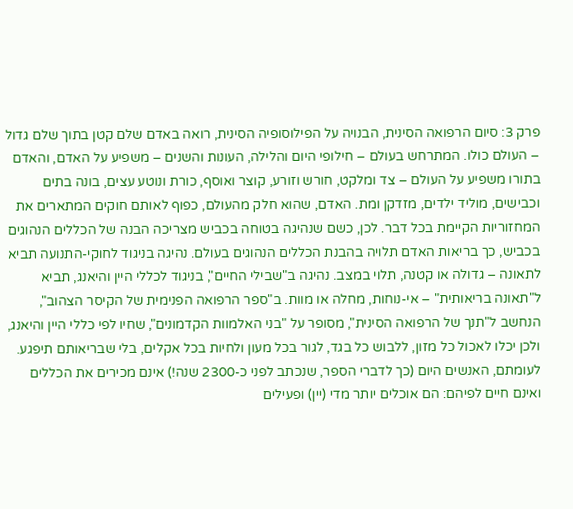פרק 3: סיום הרפואה הסינית, הבנויה על הפילוסופיה הסינית, רואה באדם שלם קטן בתוך שלם גדול – העולם כולו. המתרחש בעולם – חילופי היום והלילה, העונות והשנים – משפיע על האדם, והאדם בתורו משפיע על העולם – צד ומלקט, חורש וזורע, קוצר ואוסף, כורת ונוטע עצים, בונה בתים וכבישים, מוליד ילדים, מזדקן ומת. האדם, שהוא חלק מהעולם, כפוף לאותם חוקים המתארים את המחזוריות הקיימת בכל דבר. לכן, כשם שנהיגה בטוחה בכביש מצריכה הבנה של הכללים הנהוגים בכביש, כך בריאות האדם תלויה בהבנת הכללים הנהוגים בעולם. נהיגה בניגוד לחוקי-התנועה תביא לתאונה – גדולה או קטנה, תלוי במצב. נהיגה ב"שבילי החיים", בניגוד לכללי היין והיאנג, תביא ל"תאונה בריאותית" – אי-נוחות, מחלה או מוות. ב"ספר הרפואה הפנימית של הקיסר הצהוב", הנחשב ל"תנך של הרפואה הסינית", מסופר על "בני האלמוות הקדמונים", שחיו לפי כללי היין והיאנג, ולכן יכלו לאכול כל מזון, ללבוש כל בגד, לגור בכל מעון ולחיות בכל אקלים, בלי שבריאותם תיפגע. לעומתם, האנשים היום (כך לדברי הספר, שנכתב לפני כ-2300 שנה!) אינם מכירים את הכללים ואינם חיים לפיהם: הם אוכלים יותר מדי (יין) ופעילים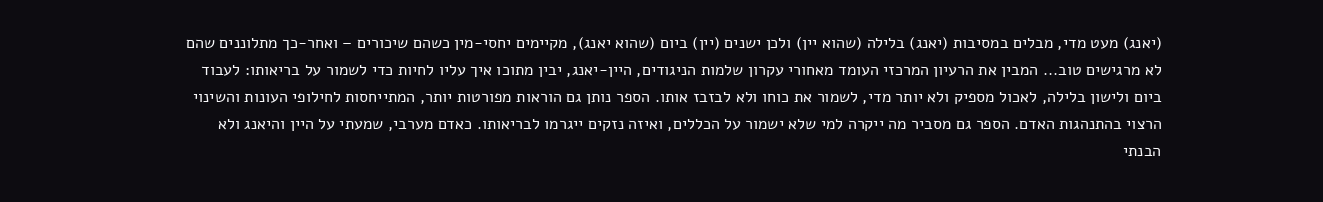(יאנג) מעט מדי, מבלים במסיבות (יאנג) בלילה (שהוא יין) ולכן ישנים (יין) ביום (שהוא יאנג), מקיימים יחסי-מין כשהם שיכורים – ואחר-כך מתלוננים שהם לא מרגישים טוב... המבין את הרעיון המרכזי העומד מאחורי עקרון שלמות הניגודים, היין-יאנג, יבין מתוכו איך עליו לחיות כדי לשמור על בריאותו: לעבוד ביום ולישון בלילה, לאכול מספיק ולא יותר מדי, לשמור את כוחו ולא לבזבז אותו. הספר נותן גם הוראות מפורטות יותר, המתייחסות לחילופי העונות והשינוי הרצוי בהתנהגות האדם. הספר גם מסביר מה ייקרה למי שלא ישמור על הכללים, ואיזה נזקים ייגרמו לבריאותו. כאדם מערבי, שמעתי על היין והיאנג ולא הבנתי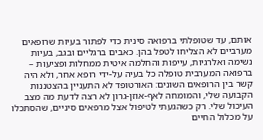אותם, עד שטופלתי ברפואה סינית כדי לפתור בעיות שרופאים מערביים לא הצליחו לטפל בהן. כאבים ברגליים ובגב, בעיות נשימה ואלרגיות, עייפות והחלמה איטית ממחלות ופציעות – ברפואה המערבית טופלה כל בעיה על-ידי רופא אחר, ולא היה קשר בין הרופאים השונים: האורטופד לא התעניין בהצטננות הקבועה שלי, והמומחה לאף-אוזן-גרון לא רצה לדעת מה מצב העיכול שלי. רק כשהגעתי לטיפול אצל מרפאים סיניים, שהסתכלו על מכלול החיים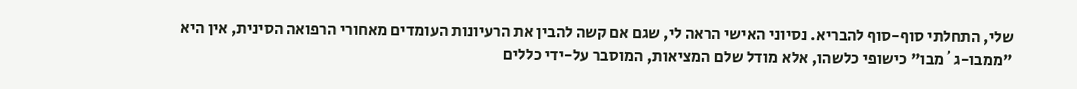שלי, התחלתי סוף-סוף להבריא. נסיוני האישי הראה לי, שגם אם קשה להבין את הרעיונות העומדים מאחורי הרפואה הסינית, אין היא "ממבו-ג´מבו" כישופי כלשהו, אלא מודל שלם המציאות, המוסבר על-ידי כללים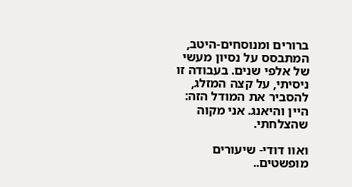ברורים ומנוסחים-היטב, המתבסס על נסיון מעשי של אלפי שנים. בעבודה זו ניסיתי, על קצה המזלג, להסביר את המודל הזה: היין והיאנג. אני מקוה שהצלחתי.

ואוו דודי- שיעורים מופשטים..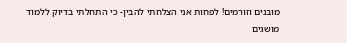מובנים וזורמים! לפחות אני הצלחתי להבין- כי התחלתי בדיוק ללמוד מושגים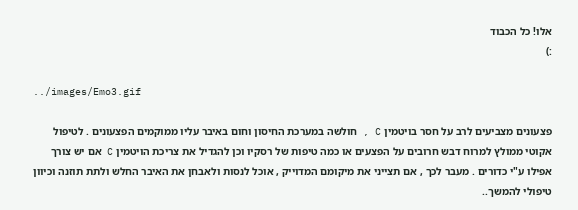אלו! כל הכבוד
:)

../images/Emo3.gif

פצעונים מצביעים לרב על חסר בויטמין C , חולשה במערכת החיסון וחום באיבר עליו ממוקמים הפצעונים . לטיפול אקוטי ממולץ למרוח דבש חרובים על הפצעים או כמה טיפות של רסקיו וכן להגדיל את צריכת הויטמין C אם יש צורך אפילו ע"י כדורים . מעבר לכך , אם תצייני את מיקומם המדוייק , אוכל לנסות ולאבחן את האיבר החלש ולתת תוזנה וכיוון טיפולי להמשך..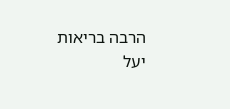הרבה בריאות יעל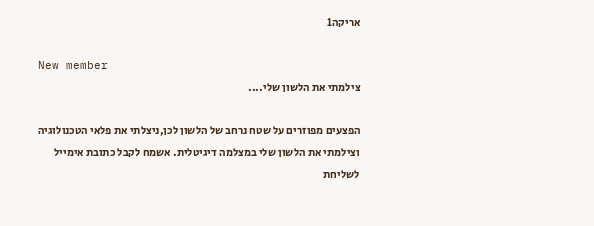אריקה1

New member
צילמתי את הלשון שלי....

הפצעים מפוזרים על שטח נרחב של הלשון לכן,ניצלתי את פלאי הטכנולוגיה וצילמתי את הלשון שלי במצלמה דיגיטלית. אשמח לקבל כתובת אימייל לשליחת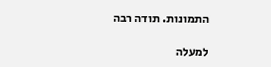התמונות. תודה רבה

למעלה